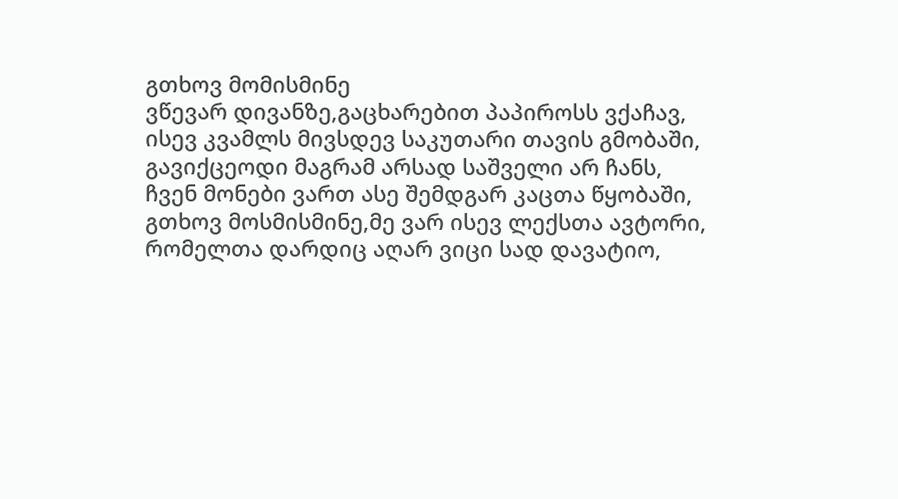გთხოვ მომისმინე
ვწევარ დივანზე,გაცხარებით პაპიროსს ვქაჩავ,
ისევ კვამლს მივსდევ საკუთარი თავის გმობაში,
გავიქცეოდი მაგრამ არსად საშველი არ ჩანს,
ჩვენ მონები ვართ ასე შემდგარ კაცთა წყობაში,
გთხოვ მოსმისმინე,მე ვარ ისევ ლექსთა ავტორი,
რომელთა დარდიც აღარ ვიცი სად დავატიო,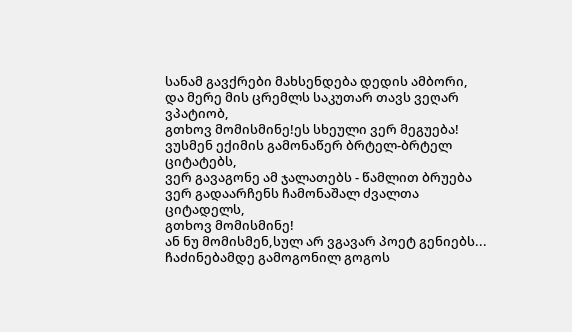სანამ გავქრები მახსენდება დედის ამბორი,
და მერე მის ცრემლს საკუთარ თავს ვეღარ ვპატიობ,
გთხოვ მომისმინე!ეს სხეული ვერ მეგუება!
ვუსმენ ექიმის გამონაწერ ბრტელ-ბრტელ ციტატებს,
ვერ გავაგონე ამ ჯალათებს - წამლით ბრუება
ვერ გადაარჩენს ჩამონაშალ ძვალთა ციტადელს,
გთხოვ მომისმინე!
ან ნუ მომისმენ,სულ არ ვგავარ პოეტ გენიებს...
ჩაძინებამდე გამოგონილ გოგოს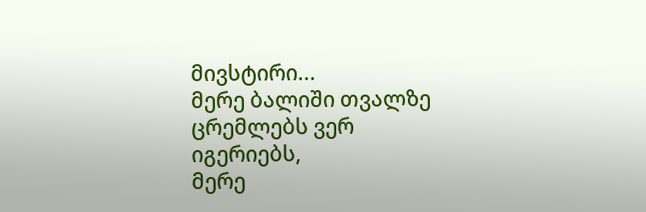მივსტირი...
მერე ბალიში თვალზე ცრემლებს ვერ იგერიებს,
მერე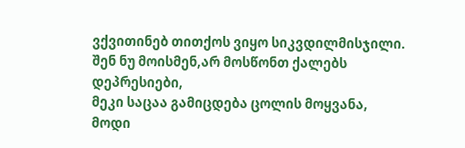ვქვითინებ თითქოს ვიყო სიკვდილმისჯილი.
შენ ნუ მოისმენ,არ მოსწონთ ქალებს დეპრესიები,
მეკი საცაა გამიცდება ცოლის მოყვანა,
მოდი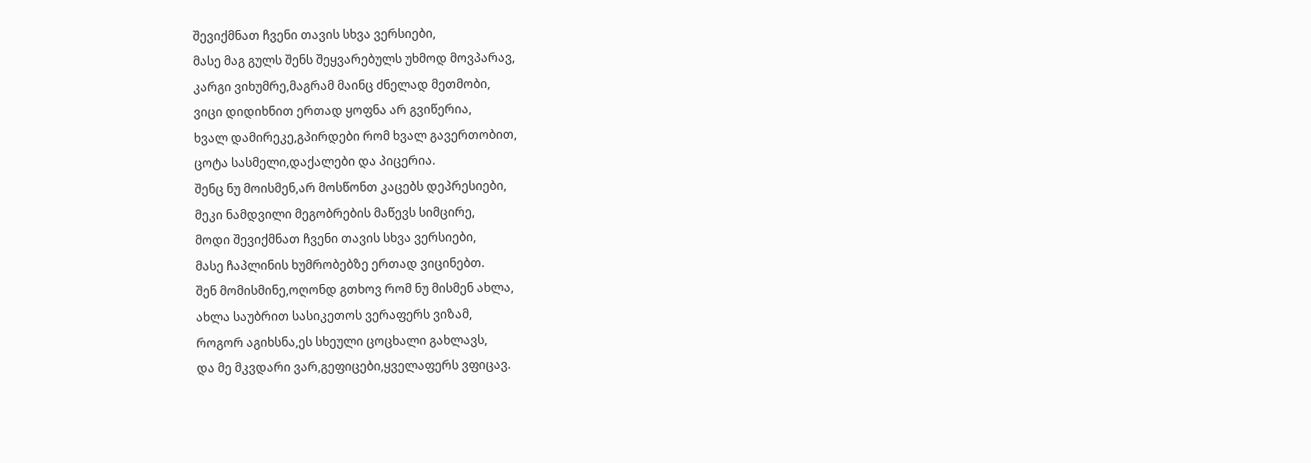შევიქმნათ ჩვენი თავის სხვა ვერსიები,
მასე მაგ გულს შენს შეყვარებულს უხმოდ მოვპარავ,
კარგი ვიხუმრე,მაგრამ მაინც ძნელად მეთმობი,
ვიცი დიდიხნით ერთად ყოფნა არ გვიწერია,
ხვალ დამირეკე,გპირდები რომ ხვალ გავერთობით,
ცოტა სასმელი,დაქალები და პიცერია.
შენც ნუ მოისმენ,არ მოსწონთ კაცებს დეპრესიები,
მეკი ნამდვილი მეგობრების მაწევს სიმცირე,
მოდი შევიქმნათ ჩვენი თავის სხვა ვერსიები,
მასე ჩაპლინის ხუმრობებზე ერთად ვიცინებთ.
შენ მომისმინე,ოღონდ გთხოვ რომ ნუ მისმენ ახლა,
ახლა საუბრით სასიკეთოს ვერაფერს ვიზამ,
როგორ აგიხსნა,ეს სხეული ცოცხალი გახლავს,
და მე მკვდარი ვარ,გეფიცები,ყველაფერს ვფიცავ.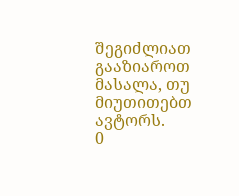შეგიძლიათ გააზიაროთ მასალა, თუ მიუთითებთ ავტორს.
0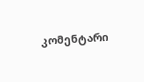კომენტარი